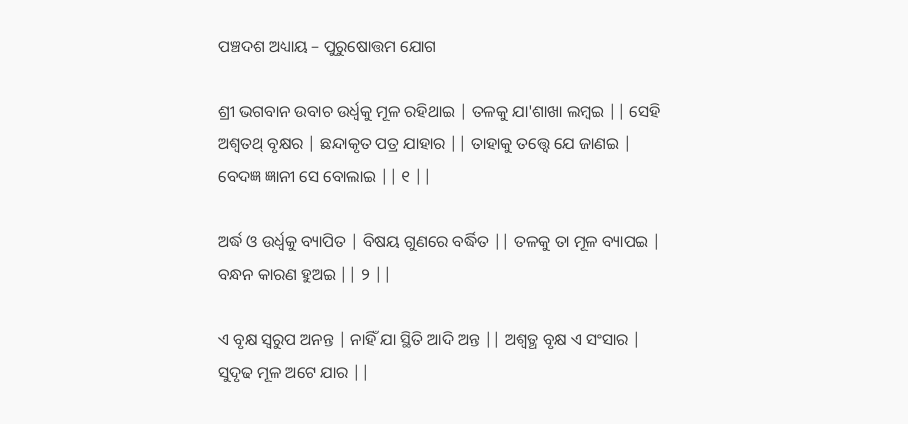ପଞ୍ଚଦଶ ଅଧ୍ୟାୟ – ପୁରୁଷୋତ୍ତମ ଯୋଗ

ଶ୍ରୀ ଭଗବାନ ଉବାଚ ଉର୍ଧ୍ୱକୁ ମୂଳ ରହିଥାଇ | ତଳକୁ ଯା'ଶାଖା ଲମ୍ବଇ || ସେହି ଅଶ୍ୱତଥ୍ ବୃକ୍ଷର | ଛନ୍ଦାକୃତ ପତ୍ର ଯାହାର || ତାହାକୁ ତତ୍ତ୍ୱେ ଯେ ଜାଣଇ | ବେଦଜ୍ଞ ଜ୍ଞାନୀ ସେ ବୋଲାଇ || ୧ ||

ଅର୍ଦ୍ଧ ଓ ଉର୍ଧ୍ୱକୁ ବ୍ୟାପିତ | ବିଷୟ ଗୁଣରେ ବର୍ଦ୍ଧିତ || ତଳକୁ ତା ମୂଳ ବ୍ୟାପଇ | ବନ୍ଧନ କାରଣ ହୁଅଇ || ୨ ||

ଏ ବୃକ୍ଷ ସ୍ବରୁପ ଅନନ୍ତ | ନାହିଁ ଯା ସ୍ଥିତି ଆଦି ଅନ୍ତ || ଅଶ୍ୱତ୍ଥ ବୃକ୍ଷ ଏ ସଂସାର | ସୁଦୃଢ ମୂଳ ଅଟେ ଯାର ||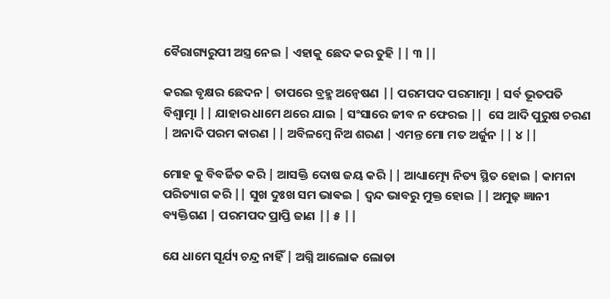ବୈରାଗ୍ୟରୁପୀ ଅସ୍ତ୍ର ନେଇ | ଏହାକୁ ଛେଦ କର ତୁହି || ୩ ||

କରଇ ବୃକ୍ଷର ଛେଦନ | ତାପରେ ବ୍ରହ୍ମ ଅନ୍ୱେଷଣ || ପରମପଦ ପରମାତ୍ମା | ସର୍ବ ଭୂତପତି ବିଶ୍ବାତ୍ମା || ଯାହାର ଧାମେ ଥରେ ଯାଇ | ସଂସାରେ ଜୀବ ନ ଫେରଇ ||  ସେ ଆଦି ପୁରୁଷ ଚରଣ | ଅନାଦି ପରମ କାରଣ || ଅବିଳମ୍ବେ ନିଅ ଶରଣ | ଏମନ୍ତ ମୋ ମତ ଅର୍ଜୁନ || ୪ ||

ମୋହ କୁ ବିବର୍ଜିତ କରି | ଆସକ୍ତି ଦୋଷ ଜୟ କରି || ଆଧ୍ୟାତ୍ମ୍ୟେ ନିତ୍ୟ ସ୍ଥିତ ହୋଇ | କାମନା ପରିତ୍ୟାଗ କରି || ସୁଖ ଦୁଃଖ ସମ ଭାଵଇ | ଦ୍ଵନ୍ଦ ଭାବରୁ ମୁକ୍ତ ହୋଇ || ଅମୁଢ଼ ଜ୍ଞାନୀ ବ୍ୟକ୍ତିଗଣ | ପରମପଦ ପ୍ରାପ୍ତି ଜାଣ || ୫ ||

ଯେ ଧାମେ ସୂର୍ଯ୍ୟ ଚନ୍ଦ୍ର ନାହିଁ | ଅଗ୍ନି ଆଲୋକ ଲୋଡା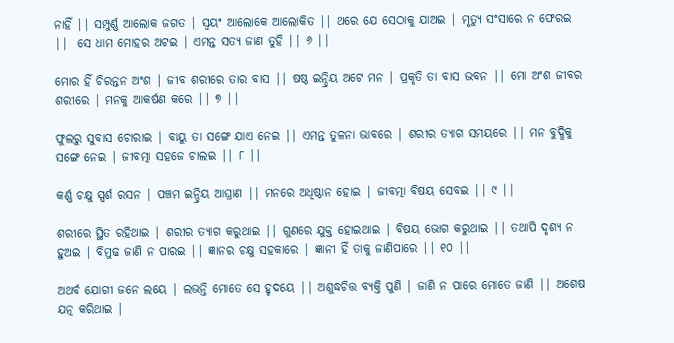ନାହିଁ || ସମ୍ପୁର୍ଣ୍ଣ ଆଲୋକ ଜଗତ | ସ୍ୱୟଂ ଆଲୋକେ ଆଲୋକିତ || ଥରେ ଯେ ସେଠାକୁ ଯାଅଇ | ମୃତ୍ୟୁ ସଂସାରେ ନ ଫେରଇ ||  ସେ ଧାମ ମୋହର ଅଟଇ | ଏମନ୍ତ ସତ୍ୟ ଜାଣ ତୁହି || ୬ ||

ମୋର ହିଁ ଚିରନ୍ତନ ଅଂଶ | ଜୀବ ଶରୀରେ ତାର ବାସ || ଷଷ୍ଠ ଇନ୍ଦ୍ରିୟ ଅଟେ ମନ | ପ୍ରକୃତି ତା ବାସ ଭବନ || ମୋ ଅଂଶ ଜୀବର ଶରୀରେ | ମନକୁ ଆକର୍ଷଣ କରେ || ୭ ||

ଫୁଲରୁ ସୁବାସ ଚୋରାଇ | ବାୟୁ ତା ସଙ୍ଗେ ଯାଏ ନେଇ || ଏମନ୍ତ ତୁଳନା ଭାବରେ | ଶରୀର ତ୍ୟାଗ ସମୟରେ || ମନ ବୁଦ୍ଧିକୁ ସଙ୍ଗେ ନେଇ | ଜୀବତ୍ମା ସହଜେ ଚାଲଇ || ୮ ||

କର୍ଣ୍ଣ ଚକ୍ଷୁ ସ୍ପର୍ଶ ରସନ | ପଞ୍ଚମ ଇନ୍ଦ୍ରିୟ ଆଘ୍ରାଣ || ମନରେ ଅଧିଷ୍ଠାନ ହୋଇ | ଜୀବତ୍ମା ବିଷୟ ସେବଇ || ୯ ||

ଶରୀରେ ସ୍ଥିତ ରହିଥାଇ | ଶରୀର ତ୍ୟାଗ କରୁଥାଇ || ଗୁଣରେ ଯୁକ୍ତ ହୋଇଥାଇ | ବିଷୟ ଭୋଗ କରୁଥାଇ || ତଥାପି ଦୃଶ୍ୟ ନ ହୁଅଇ | ବିମୁଢ ଜାଣି ନ ପାରଇ || ଜ୍ଞାନର ଚକ୍ଷୁ ସହକାରେ | ଜ୍ଞାନୀ ହିଁ ତାକୁ ଜାଣିପାରେ || ୧୦ ||

ଅଥର୍ବ ଯୋଗୀ ଜନେ ଲୟେ | ଲଭନ୍ତି ମୋତେ ସେ ହୃଦୟେ || ଅଶୁଦ୍ଧଚିତ୍ତ ବ୍ୟକ୍ତି ପୁଣି | ଜାଣି ନ ପାରେ ମୋତେ ଜାଣି || ଅଶେଷ ଯତ୍ନ କରିଥାଇ |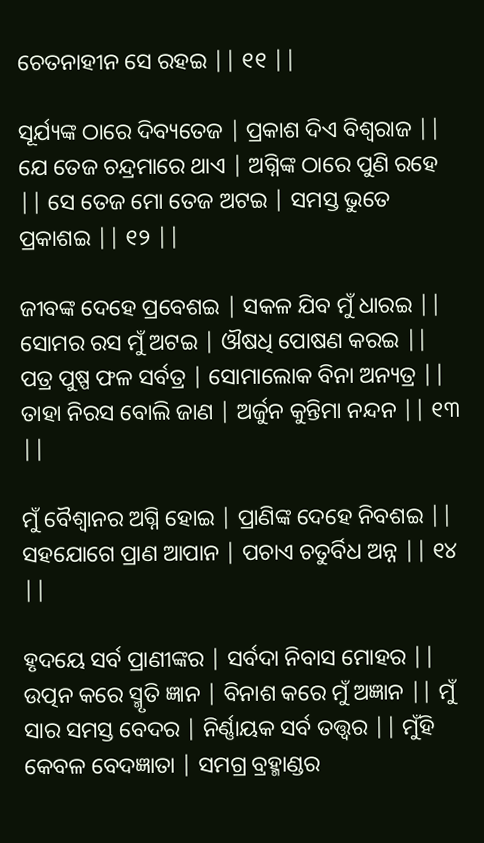ଚେତନାହୀନ ସେ ରହଇ || ୧୧ ||

ସୂର୍ଯ୍ୟଙ୍କ ଠାରେ ଦିବ୍ୟତେଜ | ପ୍ରକାଶ ଦିଏ ବିଶ୍ୱରାଜ || ଯେ ତେଜ ଚନ୍ଦ୍ରମାରେ ଥାଏ | ଅଗ୍ନିଙ୍କ ଠାରେ ପୁଣି ରହେ || ସେ ତେଜ ମୋ ତେଜ ଅଟଇ | ସମସ୍ତ ଭୁତେ ପ୍ରକାଶଇ || ୧୨ ||

ଜୀବଙ୍କ ଦେହେ ପ୍ରବେଶଇ | ସକଳ ଯିବ ମୁଁ ଧାରଇ || ସୋମର ରସ ମୁଁ ଅଟଇ | ଔଷଧି ପୋଷଣ କରଇ ||  ପତ୍ର ପୁଷ୍ପ ଫଳ ସର୍ବତ୍ର | ସୋମାଲୋକ ବିନା ଅନ୍ୟତ୍ର || ତାହା ନିରସ ବୋଲି ଜାଣ | ଅର୍ଜୁନ କୁନ୍ତିମା ନନ୍ଦନ || ୧୩ ||

ମୁଁ ବୈଶ୍ବାନର ଅଗ୍ନି ହୋଇ | ପ୍ରାଣିଙ୍କ ଦେହେ ନିବଶଇ || ସହଯୋଗେ ପ୍ରାଣ ଆପାନ | ପଚାଏ ଚତୁର୍ବିଧ ଅନ୍ନ || ୧୪ ||

ହୃଦୟେ ସର୍ବ ପ୍ରାଣୀଙ୍କର | ସର୍ବଦା ନିବାସ ମୋହର || ଉତ୍ପନ କରେ ସ୍ମୃତି ଜ୍ଞାନ | ବିନାଶ କରେ ମୁଁ ଅଜ୍ଞାନ || ମୁଁ ସାର ସମସ୍ତ ବେଦର | ନିର୍ଣ୍ଣାୟକ ସର୍ବ ତତ୍ତ୍ୱର || ମୁଁହି କେବଳ ବେଦଜ୍ଞାତା | ସମଗ୍ର ବ୍ରହ୍ମାଣ୍ଡର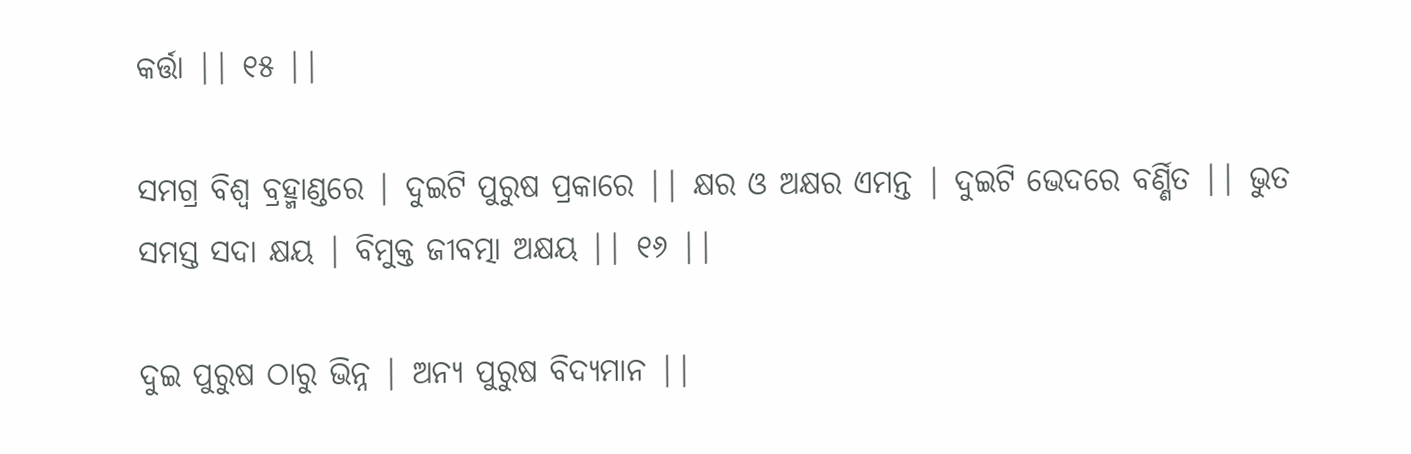କର୍ତ୍ତା || ୧୫ ||

ସମଗ୍ର ବିଶ୍ବ ବ୍ରହ୍ମାଣ୍ଡରେ | ଦୁଇଟି ପୁରୁଷ ପ୍ରକାରେ || କ୍ଷର ଓ ଅକ୍ଷର ଏମନ୍ତ | ଦୁଇଟି ଭେଦରେ ବର୍ଣ୍ଣିତ || ଭୁତ ସମସ୍ତ ସଦା କ୍ଷୟ | ବିମୁକ୍ତ ଜୀବତ୍ମା ଅକ୍ଷୟ || ୧୬ ||

ଦୁଇ ପୁରୁଷ ଠାରୁ ଭିନ୍ନ | ଅନ୍ୟ ପୁରୁଷ ବିଦ୍ୟମାନ ||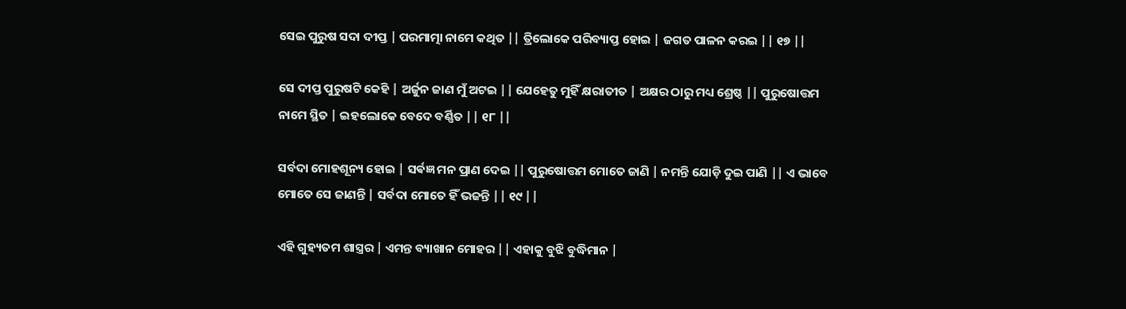ସେଇ ପୁରୁଷ ସଦା ଦୀପ୍ତ | ପରମାତ୍ମା ନାମେ କଥିତ || ତ୍ରିଲୋକେ ପରିବ୍ୟାପ୍ତ ହୋଇ | ଜଗତ ପାଳନ କରଇ || ୧୭ ||

ସେ ଦୀପ୍ତ ପୁରୁଷଟି କେହି | ଅର୍ଜୁନ ଜାଣ ମୁଁ ଅଟଇ || ଯେହେତୁ ମୁହିଁ କ୍ଷରାତୀତ | ଅକ୍ଷର ଠାରୁ ମଧ୍ୟ ଶ୍ରେଷ୍ଠ || ପୁରୁଷୋତ୍ତମ ନାମେ ସ୍ଥିତ | ଇହଲୋକେ ବେଦେ ବର୍ଣ୍ଣିତ || ୧୮ ||

ସର୍ବଦା ମୋହଶୂନ୍ୟ ହୋଇ | ସର୍ଵଜ୍ଞ ମନ ପ୍ରାଣ ଦେଇ || ପୁରୁଷୋତ୍ତମ ମୋତେ ଜାଣି | ନମନ୍ତି ଯୋଡ଼ି ଦୁଇ ପାଣି || ଏ ଭାବେ ମୋତେ ସେ ଜାଣନ୍ତି | ସର୍ବଦା ମୋତେ ହିଁ ଭଜନ୍ତି || ୧୯ ||

ଏହି ଗୁହ୍ୟତମ ଶାସ୍ତ୍ରର | ଏମନ୍ତ ବ୍ୟାଖାନ ମୋହର || ଏହାକୁ ବୁଝି ବୁଦ୍ଧିମାନ |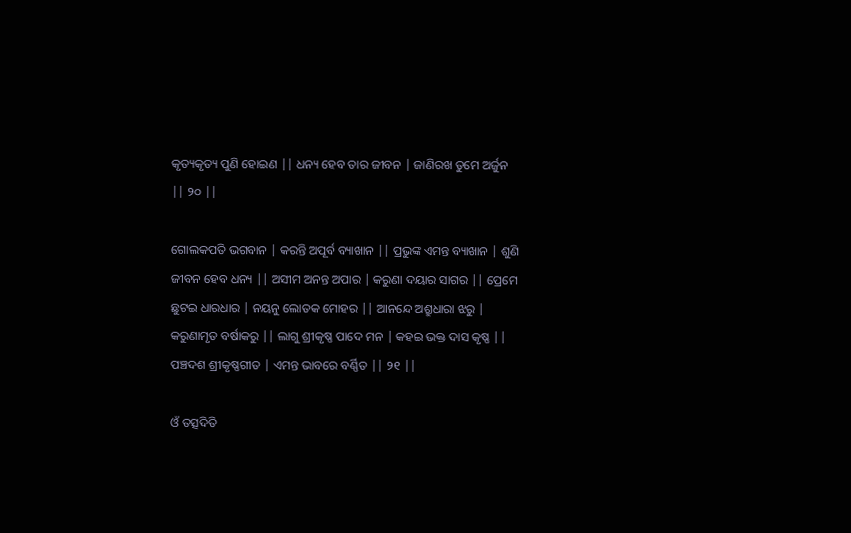କୃତ୍ୟକୃତ୍ୟ ପୁଣି ହୋଇଣ || ଧନ୍ୟ ହେବ ତାର ଜୀବନ | ଜାଣିରଖ ତୁମେ ଅର୍ଜୁନ || ୨୦ ||

ଗୋଲକପତି ଭଗବାନ | କରନ୍ତି ଅପୂର୍ବ ବ୍ୟାଖାନ || ପ୍ରଭୁଙ୍କ ଏମନ୍ତ ବ୍ୟାଖାନ | ଶୁଣି ଜୀବନ ହେବ ଧନ୍ୟ || ଅସୀମ ଅନନ୍ତ ଅପାର | କରୁଣା ଦୟାର ସାଗର || ପ୍ରେମେ ଛୁଟଇ ଧାରଧାର | ନୟନୁ ଲୋତକ ମୋହର || ଆନନ୍ଦେ ଅଶ୍ରୁଧାରା ଝରୁ | କରୁଣାମୃତ ବର୍ଷାକରୁ || ଲାଗୁ ଶ୍ରୀକୃଷ୍ଣ ପାଦେ ମନ | କହଇ ଭକ୍ତ ଦାସ କୃଷ୍ଣ || ପଞ୍ଚଦଶ ଶ୍ରୀକୃଷ୍ଣଗୀତ | ଏମନ୍ତ ଭାବରେ ବର୍ଣ୍ଣିତ || ୨୧ ||

ଓଁ ତତ୍ସଦିତି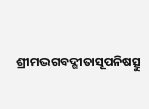ଶ୍ରୀମଦ୍ଭଗବଦ୍ଗୀତାସୂପନିଷତ୍ସୁ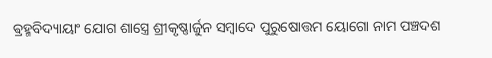ଵ୍ରହ୍ମବିଦ୍ୟାୟାଂ ଯୋଗ ଶାସ୍ତ୍ରେ ଶ୍ରୀକୃଷ୍ଣାର୍ଜୁନ ସମ୍ବାଦେ ପୁରୁଷୋତ୍ତମ ୟୋଗୋ ନାମ ପଞ୍ଚଦଶ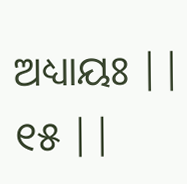ଅଧ୍ୟାୟଃ || ୧୫ ||